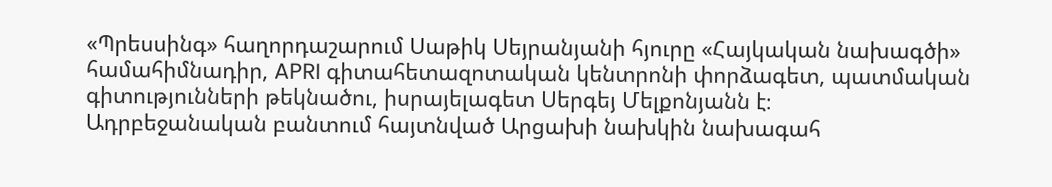«Պրեսսինգ» հաղորդաշարում Սաթիկ Սեյրանյանի հյուրը «Հայկական նախագծի» համահիմնադիր, APRI գիտահետազոտական կենտրոնի փորձագետ, պատմական գիտությունների թեկնածու, իսրայելագետ Սերգեյ Մելքոնյանն է։
Ադրբեջանական բանտում հայտնված Արցախի նախկին նախագահ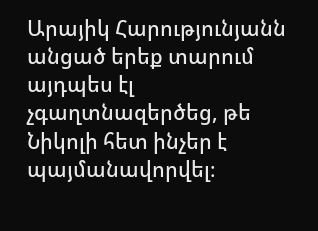Արայիկ Հարությունյանն անցած երեք տարում այդպես էլ չգաղտնազերծեց, թե Նիկոլի հետ ինչեր է պայմանավորվել։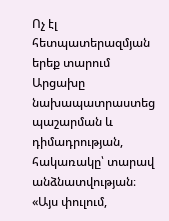Ոչ էլ հետպատերազմյան երեք տարում Արցախը նախապատրաստեց պաշարման և դիմադրության, հակառակը՝ տարավ անձնատվության։
«Այս փուլում,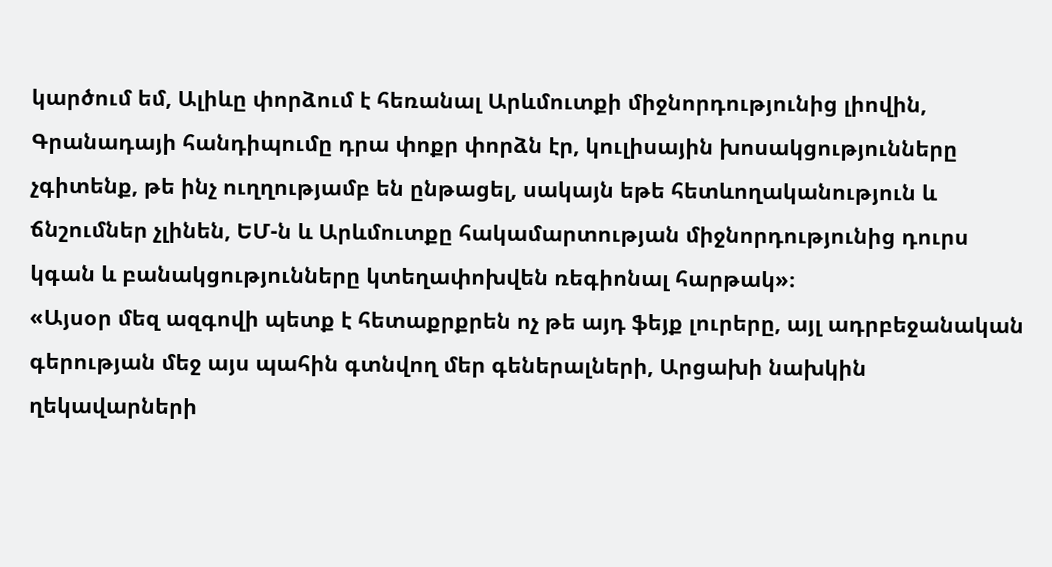կարծում եմ, Ալիևը փորձում է հեռանալ Արևմուտքի միջնորդությունից լիովին, Գրանադայի հանդիպումը դրա փոքր փորձն էր, կուլիսային խոսակցությունները չգիտենք, թե ինչ ուղղությամբ են ընթացել, սակայն եթե հետևողականություն և ճնշումներ չլինեն, ԵՄ-ն և Արևմուտքը հակամարտության միջնորդությունից դուրս կգան և բանակցությունները կտեղափոխվեն ռեգիոնալ հարթակ»։
«Այսօր մեզ ազգովի պետք է հետաքրքրեն ոչ թե այդ ֆեյք լուրերը, այլ ադրբեջանական գերության մեջ այս պահին գտնվող մեր գեներալների, Արցախի նախկին ղեկավարների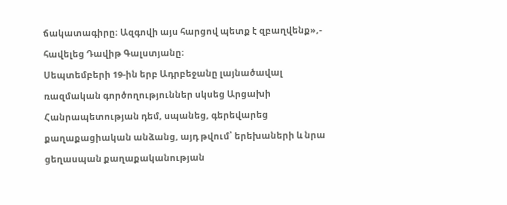ճակատագիրը։ Ազգովի այս հարցով պետք է զբաղվենք»,- հավելեց Դավիթ Գալստյանը։
Սեպտեմբերի 19-ին երբ Ադրբեջանը լայնածավալ ռազմական գործողություններ սկսեց Արցախի Հանրապետության դեմ, սպանեց, գերեվարեց քաղաքացիական անձանց, այդ թվում՝ երեխաների և նրա ցեղասպան քաղաքականության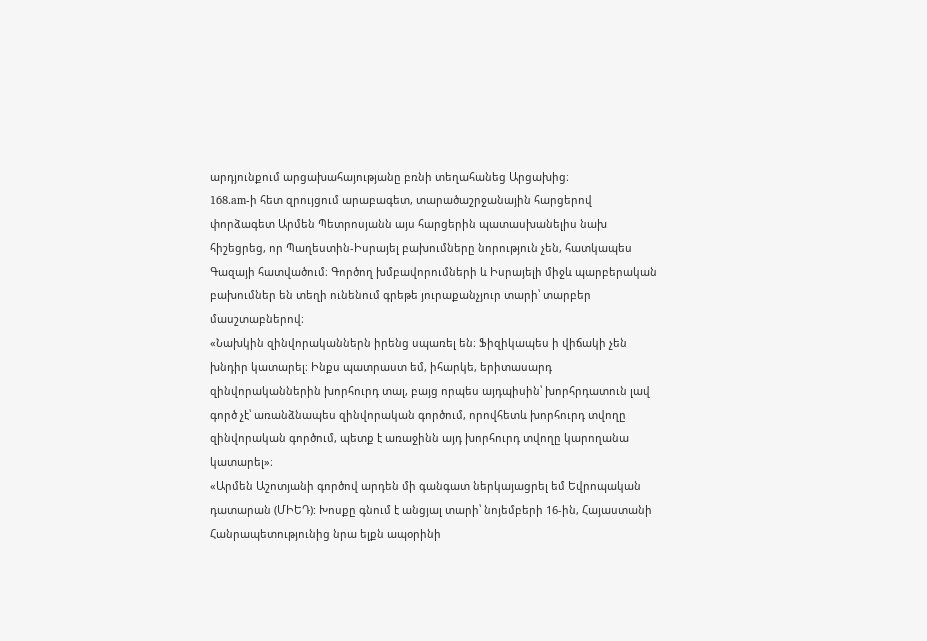արդյունքում արցախահայությանը բռնի տեղահանեց Արցախից։
168.am-ի հետ զրույցում արաբագետ, տարածաշրջանային հարցերով փորձագետ Արմեն Պետրոսյանն այս հարցերին պատասխանելիս նախ հիշեցրեց, որ Պաղեստին-Իսրայել բախումները նորություն չեն, հատկապես Գազայի հատվածում։ Գործող խմբավորումների և Իսրայելի միջև պարբերական բախումներ են տեղի ունենում գրեթե յուրաքանչյուր տարի՝ տարբեր մասշտաբներով։
«Նախկին զինվորականներն իրենց սպառել են։ Ֆիզիկապես ի վիճակի չեն խնդիր կատարել։ Ինքս պատրաստ եմ, իհարկե, երիտասարդ զինվորականներին խորհուրդ տալ, բայց որպես այդպիսին՝ խորհրդատուն լավ գործ չէ՝ առանձնապես զինվորական գործում, որովհետև խորհուրդ տվողը զինվորական գործում, պետք է առաջինն այդ խորհուրդ տվողը կարողանա կատարել»։
«Արմեն Աշոտյանի գործով արդեն մի գանգատ ներկայացրել եմ Եվրոպական դատարան (ՄԻԵԴ): Խոսքը գնում է անցյալ տարի՝ նոյեմբերի 16-ին, Հայաստանի Հանրապետությունից նրա ելքն ապօրինի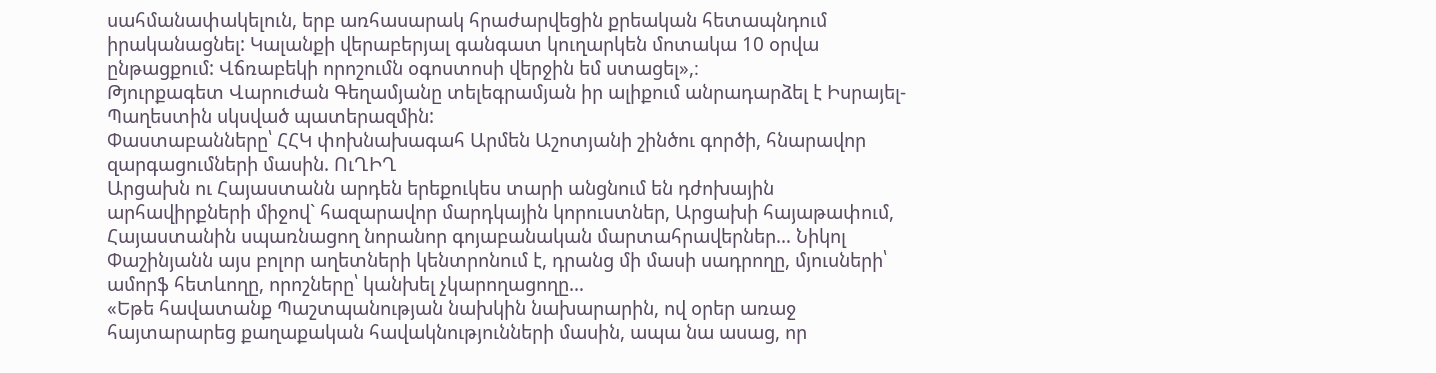սահմանափակելուն, երբ առհասարակ հրաժարվեցին քրեական հետապնդում իրականացնել: Կալանքի վերաբերյալ գանգատ կուղարկեն մոտակա 10 օրվա ընթացքում: Վճռաբեկի որոշումն օգոստոսի վերջին եմ ստացել»,։
Թյուրքագետ Վարուժան Գեղամյանը տելեգրամյան իր ալիքում անրադարձել է Իսրայել-Պաղեստին սկսված պատերազմին:
Փաստաբանները՝ ՀՀԿ փոխնախագահ Արմեն Աշոտյանի շինծու գործի, հնարավոր զարգացումների մասին. ՈւՂԻՂ
Արցախն ու Հայաստանն արդեն երեքուկես տարի անցնում են դժոխային արհավիրքների միջով` հազարավոր մարդկային կորուստներ, Արցախի հայաթափում, Հայաստանին սպառնացող նորանոր գոյաբանական մարտահրավերներ… Նիկոլ Փաշինյանն այս բոլոր աղետների կենտրոնում է, դրանց մի մասի սադրողը, մյուսների՝ ամորֆ հետևողը, որոշները՝ կանխել չկարողացողը…
«Եթե հավատանք Պաշտպանության նախկին նախարարին, ով օրեր առաջ հայտարարեց քաղաքական հավակնությունների մասին, ապա նա ասաց, որ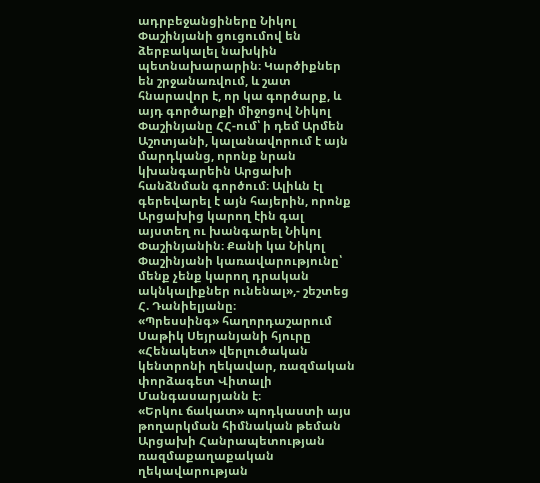ադրբեջանցիները Նիկոլ Փաշինյանի ցուցումով են ձերբակալել նախկին պետնախարարին։ Կարծիքներ են շրջանառվում, և շատ հնարավոր է, որ կա գործարք, և այդ գործարքի միջոցով Նիկոլ Փաշինյանը ՀՀ-ում՝ ի դեմ Արմեն Աշոտյանի, կալանավորում է այն մարդկանց, որոնք նրան կխանգարեին Արցախի հանձնման գործում։ Ալիևն էլ գերեվարել է այն հայերին, որոնք Արցախից կարող էին գալ այստեղ ու խանգարել Նիկոլ Փաշինյանին։ Քանի կա Նիկոլ Փաշինյանի կառավարությունը՝ մենք չենք կարող դրական ակնկալիքներ ունենալ»,- շեշտեց Հ. Դանիելյանը։
«Պրեսսինգ» հաղորդաշարում Սաթիկ Սեյրանյանի հյուրը «Հենակետ» վերլուծական կենտրոնի ղեկավար, ռազմական փորձագետ Վիտալի Մանգասարյանն է։
«Երկու ճակատ» պոդկաստի այս թողարկման հիմնական թեման Արցախի Հանրապետության ռազմաքաղաքական ղեկավարության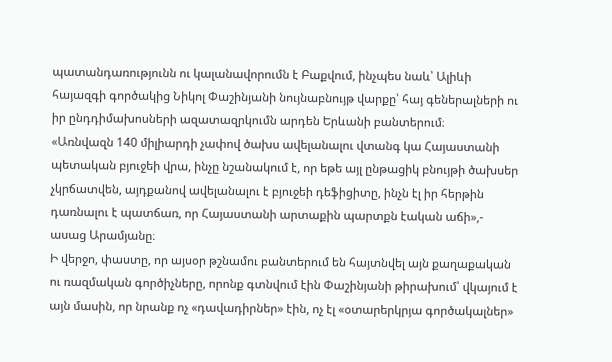պատանդառությունն ու կալանավորումն է Բաքվում, ինչպես նաև՝ Ալիևի հայազգի գործակից Նիկոլ Փաշինյանի նույնաբնույթ վարքը՝ հայ գեներալների ու իր ընդդիմախոսների ազատազրկումն արդեն Երևանի բանտերում։
«Առնվազն 140 միլիարդի չափով ծախս ավելանալու վտանգ կա Հայաստանի պետական բյուջեի վրա, ինչը նշանակում է, որ եթե այլ ընթացիկ բնույթի ծախսեր չկրճատվեն, այդքանով ավելանալու է բյուջեի դեֆիցիտը, ինչն էլ իր հերթին դառնալու է պատճառ, որ Հայաստանի արտաքին պարտքն էական աճի»,- ասաց Արամյանը։
Ի վերջո, փաստը, որ այսօր թշնամու բանտերում են հայտնվել այն քաղաքական ու ռազմական գործիչները, որոնք գտնվում էին Փաշինյանի թիրախում՝ վկայում է այն մասին, որ նրանք ոչ «դավադիրներ» էին, ոչ էլ «օտարերկրյա գործակալներ»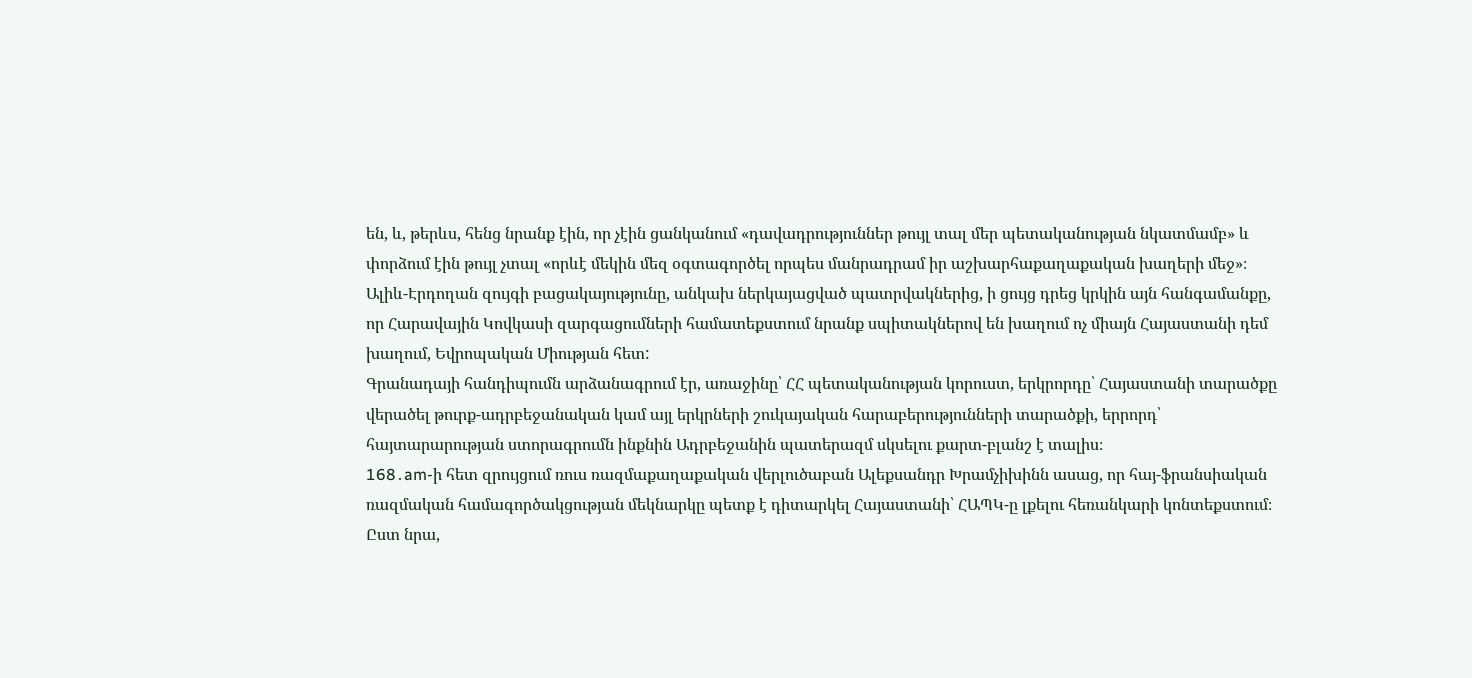են, և, թերևս, հենց նրանք էին, որ չէին ցանկանում «դավադրություններ թույլ տալ մեր պետականության նկատմամբ» և փորձում էին թույլ չտալ «որևէ մեկին մեզ օգտագործել որպես մանրադրամ իր աշխարհաքաղաքական խաղերի մեջ»։
Ալիև-Էրդողան զույգի բացակայությունը, անկախ ներկայացված պատրվակներից, ի ցույց դրեց կրկին այն հանգամանքը, որ Հարավային Կովկասի զարգացումների համատեքստում նրանք սպիտակներով են խաղում ոչ միայն Հայաստանի դեմ խաղում, Եվրոպական Միության հետ:
Գրանադայի հանդիպումն արձանագրում էր, առաջինը՝ ՀՀ պետականության կորուստ, երկրորդը՝ Հայաստանի տարածքը վերածել թուրք-ադրբեջանական կամ այլ երկրների շուկայական հարաբերությունների տարածքի, երրորդ՝ հայտարարության ստորագրումն ինքնին Ադրբեջանին պատերազմ սկսելու քարտ-բլանշ է տալիս։
168․am-ի հետ զրույցում ռուս ռազմաքաղաքական վերլուծաբան Ալեքսանդր Խրամչիխինն ասաց, որ հայ-ֆրանսիական ռազմական համագործակցության մեկնարկը պետք է դիտարկել Հայաստանի՝ ՀԱՊԿ-ը լքելու հեռանկարի կոնտեքստում։ Ըստ նրա,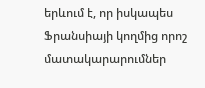երևում է, որ իսկապես Ֆրանսիայի կողմից որոշ մատակարարումներ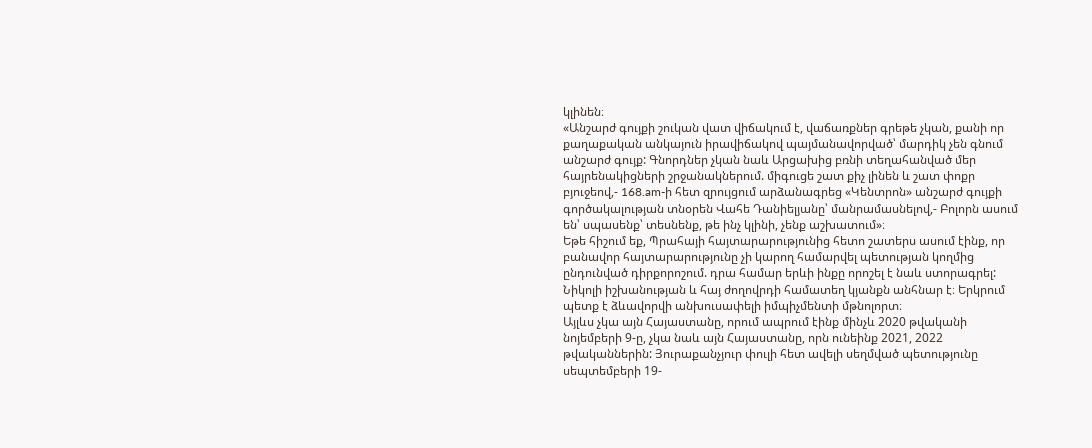կլինեն։
«Անշարժ գույքի շուկան վատ վիճակում է, վաճառքներ գրեթե չկան, քանի որ քաղաքական անկայուն իրավիճակով պայմանավորված՝ մարդիկ չեն գնում անշարժ գույք: Գնորդներ չկան նաև Արցախից բռնի տեղահանված մեր հայրենակիցների շրջանակներում. միգուցե շատ քիչ լինեն և շատ փոքր բյուջեով,- 168.am-ի հետ զրույցում արձանագրեց «Կենտրոն» անշարժ գույքի գործակալության տնօրեն Վահե Դանիելյանը՝ մանրամասնելով,- Բոլորն ասում են՝ սպասենք՝ տեսնենք, թե ինչ կլինի, չենք աշխատում»։
Եթե հիշում եք, Պրահայի հայտարարությունից հետո շատերս ասում էինք, որ բանավոր հայտարարությունը չի կարող համարվել պետության կողմից ընդունված դիրքորոշում. դրա համար երևի ինքը որոշել է նաև ստորագրել:
Նիկոլի իշխանության և հայ ժողովրդի համատեղ կյանքն անհնար է։ Երկրում պետք է ձևավորվի անխուսափելի իմպիչմենտի մթնոլորտ։
Այլևս չկա այն Հայաստանը, որում ապրում էինք մինչև 2020 թվականի նոյեմբերի 9-ը, չկա նաև այն Հայաստանը, որն ունեինք 2021, 2022 թվականներին: Յուրաքանչյուր փուլի հետ ավելի սեղմված պետությունը սեպտեմբերի 19-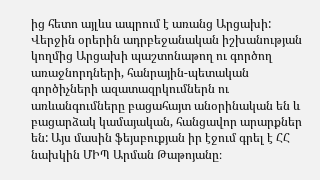ից հետո այլևս ապրում է առանց Արցախի:
Վերջին օրերին ադրբեջանական իշխանության կողմից Արցախի պաշտոնաթող ու գործող առաջնորդների, հանրային-պետական գործիչների ազատազրկումներն ու առևանգումները բացահայտ անօրինական են և բացարձակ կամայական, հանցավոր արարքներ են: Այս մասին ֆեյսբուքյան իր էջում գրել է ՀՀ նախկին ՄԻՊ Արման Թաթոյանը։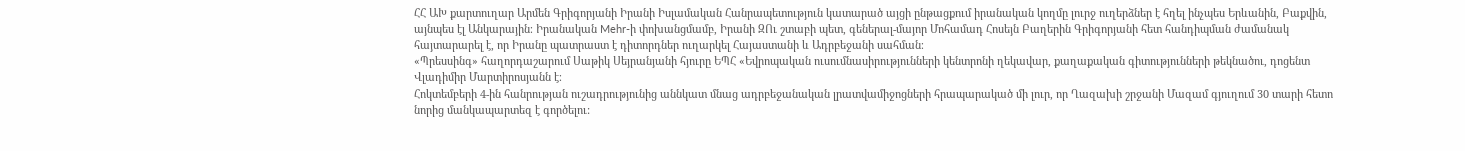ՀՀ ԱԽ քարտուղար Արմեն Գրիգորյանի Իրանի Իսլամական Հանրապետություն կատարած այցի ընթացքում իրանական կողմը լուրջ ուղերձներ է հղել ինչպես Երևանին, Բաքվին, այնպես էլ Անկարային։ Իրանական Mehr-ի փոխանցմամբ, Իրանի ԶՈւ շտաբի պետ, գեներալ-մայոր Մոհամադ Հոսեյն Բաղերին Գրիգորյանի հետ հանդիպման ժամանակ հայտարարել է, որ Իրանը պատրաստ է դիտորդներ ուղարկել Հայաստանի և Ադրբեջանի սահման։
«Պրեսսինգ» հաղորդաշարում Սաթիկ Սեյրանյանի հյուրը ԵՊՀ «Եվրոպական ուսումնասիրությունների կենտրոնի ղեկավար, քաղաքական գիտությունների թեկնածու, դոցենտ Վլադիմիր Մարտիրոսյանն է։
Հոկտեմբերի 4-ին հանրության ուշադրությունից աննկատ մնաց ադրբեջանական լրատվամիջոցների հրապարակած մի լուր, որ Ղազախի շրջանի Մազամ գյուղում 30 տարի հետո նորից մանկապարտեզ է գործելու: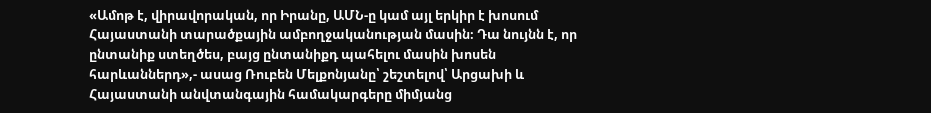«Ամոթ է, վիրավորական, որ Իրանը, ԱՄՆ-ը կամ այլ երկիր է խոսում Հայաստանի տարածքային ամբողջականության մասին։ Դա նույնն է, որ ընտանիք ստեղծես, բայց ընտանիքդ պահելու մասին խոսեն հարևաններդ»,- ասաց Ռուբեն Մելքոնյանը՝ շեշտելով՝ Արցախի և Հայաստանի անվտանգային համակարգերը միմյանց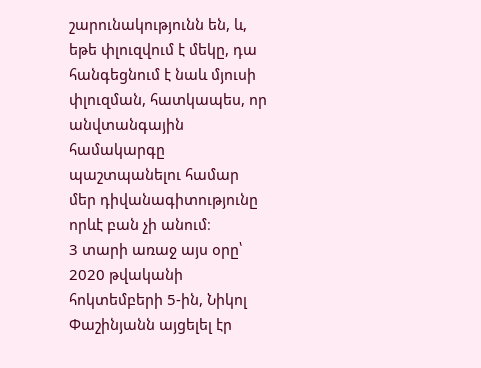շարունակությունն են, և, եթե փլուզվում է մեկը, դա հանգեցնում է նաև մյուսի փլուզման, հատկապես, որ անվտանգային համակարգը պաշտպանելու համար մեր դիվանագիտությունը որևէ բան չի անում։
3 տարի առաջ այս օրը՝ 2020 թվականի հոկտեմբերի 5-ին, Նիկոլ Փաշինյանն այցելել էր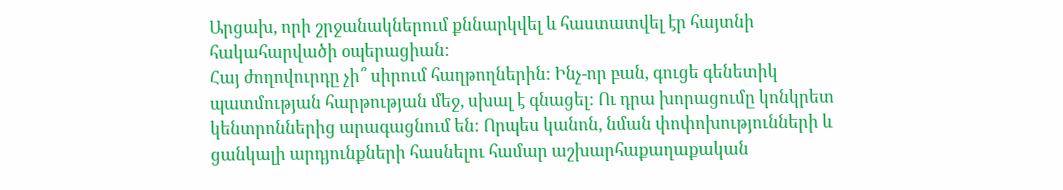Արցախ, որի շրջանակներում քննարկվել և հաստատվել էր հայտնի հակահարվածի օպերացիան:
Հայ ժողովուրդը չի՞ սիրում հաղթողներին: Ինչ-որ բան, գուցե գենետիկ պատմության հարթության մեջ, սխալ է գնացել: Ու դրա խորացումը կոնկրետ կենտրոններից արագացնում են: Որպես կանոն, նման փոփոխությունների և ցանկալի արդյունքների հասնելու համար աշխարհաքաղաքական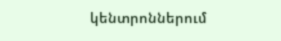կենտրոններում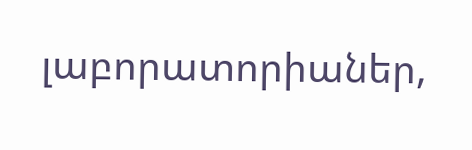լաբորատորիաներ,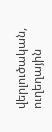վերլուծական, ուղեղային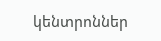կենտրոններ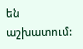են աշխատում: